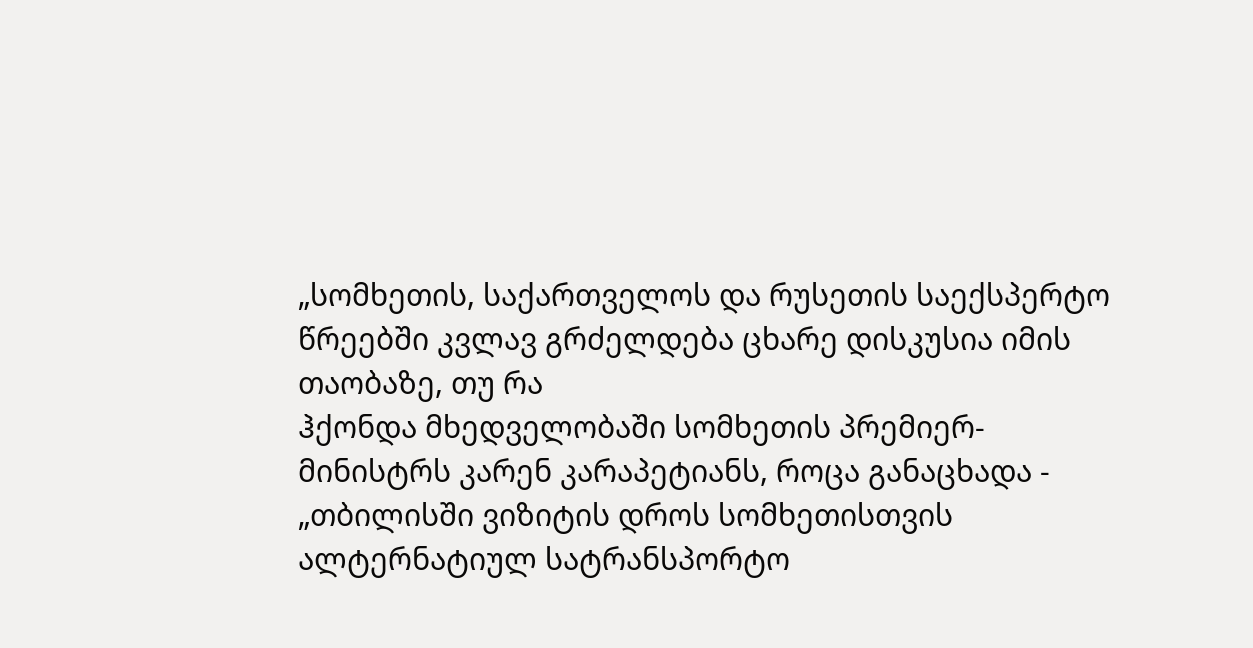„სომხეთის, საქართველოს და რუსეთის საექსპერტო წრეებში კვლავ გრძელდება ცხარე დისკუსია იმის თაობაზე, თუ რა
ჰქონდა მხედველობაში სომხეთის პრემიერ-მინისტრს კარენ კარაპეტიანს, როცა განაცხადა - „თბილისში ვიზიტის დროს სომხეთისთვის ალტერნატიულ სატრანსპორტო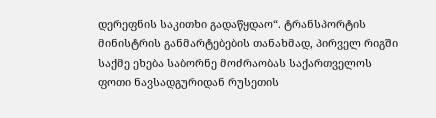დერეფნის საკითხი გადაწყდაო“. ტრანსპორტის მინისტრის განმარტებების თანახმად, პირველ რიგში საქმე ეხება საბორნე მოძრაობას საქართველოს ფოთი ნავსადგურიდან რუსეთის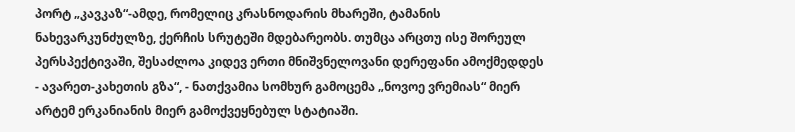პორტ „კავკაზ“-ამდე, რომელიც კრასნოდარის მხარეში, ტამანის ნახევარკუნძულზე, ქერჩის სრუტეში მდებარეობს. თუმცა არცთუ ისე შორეულ პერსპექტივაში, შესაძლოა კიდევ ერთი მნიშვნელოვანი დერეფანი ამოქმედდეს - ავარეთ-კახეთის გზა“, - ნათქვამია სომხურ გამოცემა „ნოვოე ვრემიას“ მიერ არტემ ერკანიანის მიერ გამოქვეყნებულ სტატიაში.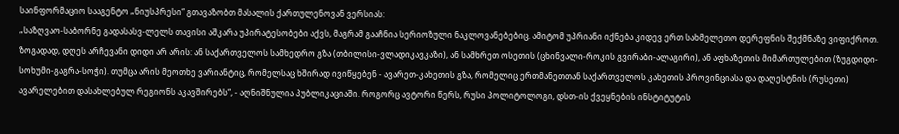საინფორმაციო სააგენტო „ნიუსპრესი“ გთავაზობთ მასალის ქართულენოვან ვერსიას:
„საზღვაო-საბორნე გადასასვ-ლელს თავისი აშკარა უპირატესობები აქვს, მაგრამ გააჩნია სერიოზული ნაკლოვანებებიც. ამიტომ უპრიანი იქნება კიდევ ერთ სახმელეთო დერეფნის შექმნაზე ვიფიქროთ. ზოგადად, დღეს არჩევანი დიდი არ არის: ან საქართველოს სამხედრო გზა (თბილისი-ვლადიკავკაზი), ან სამხრეთ ოსეთის (ცხინვალი-როკის გვირაბი-ალაგირი), ან აფხაზეთის მიმართულებით (ზუგდიდი-სოხუმი-გაგრა-სოჭი). თუმცა არის მეოთხე ვარიანტიც, რომელსაც ხშირად ივიწყებენ - ავარეთ-კახეთის გზა, რომელიც ერთმანეთთან საქართველოს კახეთის პროვინციასა და დაღესტნის (რუსეთი) ავარელებით დასახლებულ რეგიონს აკავშირებს“, - აღნიშნულია პუბლიკაციაში. როგორც ავტორი წერს, რუსი პოლიტოლოგი, დსთ-ის ქვეყნების ინსტიტუტის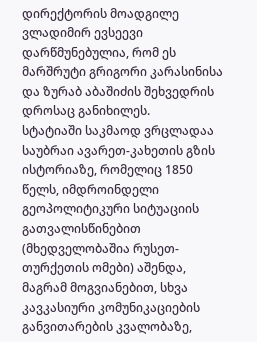დირექტორის მოადგილე ვლადიმირ ევსეევი დარწმუნებულია, რომ ეს მარშრუტი გრიგორი კარასინისა და ზურაბ აბაშიძის შეხვედრის დროსაც განიხილეს.
სტატიაში საკმაოდ ვრცლადაა საუბრაი ავარეთ-კახეთის გზის ისტორიაზე, რომელიც 1850 წელს, იმდროინდელი გეოპოლიტიკური სიტუაციის გათვალისწინებით (მხედველობაშია რუსეთ-თურქეთის ომები) აშენდა, მაგრამ მოგვიანებით, სხვა კავკასიური კომუნიკაციების განვითარების კვალობაზე,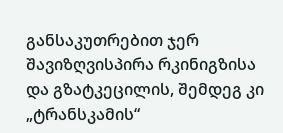განსაკუთრებით ჯერ შავიზღვისპირა რკინიგზისა და გზატკეცილის, შემდეგ კი „ტრანსკამის“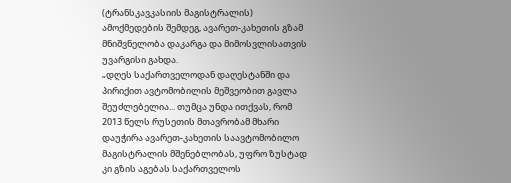(ტრანსკავკასიის მაგისტრალის) ამოქმედების შემდეგ, ავარეთ-კახეთის გზამ მნიშვნელობა დაკარგა და მიმოსვლისათვის უვარგისი გახდა.
„დღეს საქართველოდან დაღესტანში და პირიქით ავტომობილის მეშვეობით გავლა შეუძლებელია... თუმცა უნდა ითქვას, რომ 2013 წელს რუსეთის მთავრობამ მხარი დაუჭირა ავარეთ-კახეთის საავტომობილო მაგისტრალის მშენებლობას, უფრო ზუსტად კი გზის აგებას საქართველოს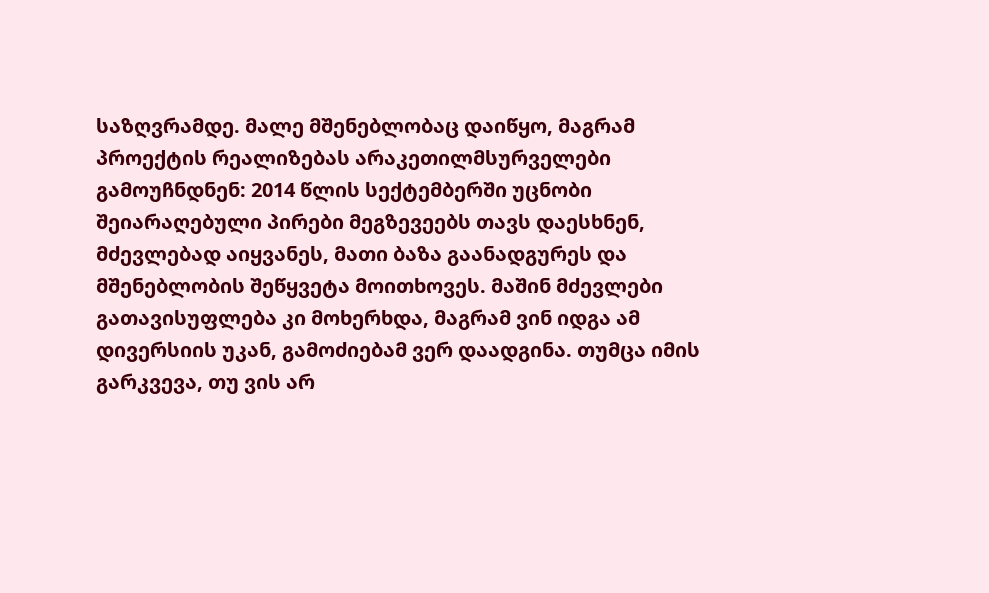საზღვრამდე. მალე მშენებლობაც დაიწყო, მაგრამ პროექტის რეალიზებას არაკეთილმსურველები გამოუჩნდნენ: 2014 წლის სექტემბერში უცნობი შეიარაღებული პირები მეგზევეებს თავს დაესხნენ, მძევლებად აიყვანეს, მათი ბაზა გაანადგურეს და მშენებლობის შეწყვეტა მოითხოვეს. მაშინ მძევლები გათავისუფლება კი მოხერხდა, მაგრამ ვინ იდგა ამ დივერსიის უკან, გამოძიებამ ვერ დაადგინა. თუმცა იმის გარკვევა, თუ ვის არ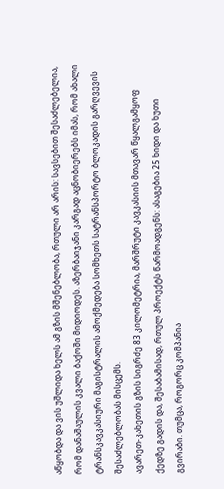აწყობდა და ვის უშლიდა ხელს ამ გზის მშენებლობა, რთული არ არის: სავსებით შესაძლებელია, რომ დანაშაულის კვალი ბაქოში მიდიოდეს. აზერბაიჯანი კარგად აცნობიერებს იმას, რომ ახალი ტრანსკავკასიური მაგისტრალის ამოქმედება სომხეთს სატრანსპორტო ბლოკადის გარღვევის შესაძლებლობას მისცემს.
ავარეთ-კახეთის გზის სიგრძე 83 კილომეტრია, მარშრუტი კავკასიის მთავარ წყალგამყოფ ქედზე გადის და, შესაბამისად, რთულ პროექტს წარმოადგენს: ასაგებია 25 ხიდი და ხუთი გვირაბი. თუმცა, როგორც კომპანია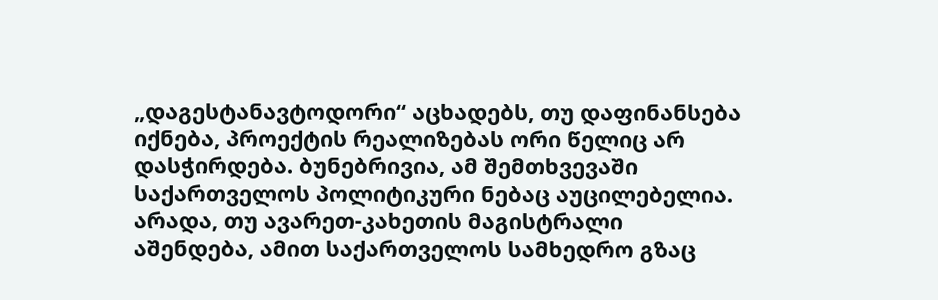„დაგესტანავტოდორი“ აცხადებს, თუ დაფინანსება იქნება, პროექტის რეალიზებას ორი წელიც არ დასჭირდება. ბუნებრივია, ამ შემთხვევაში საქართველოს პოლიტიკური ნებაც აუცილებელია. არადა, თუ ავარეთ-კახეთის მაგისტრალი აშენდება, ამით საქართველოს სამხედრო გზაც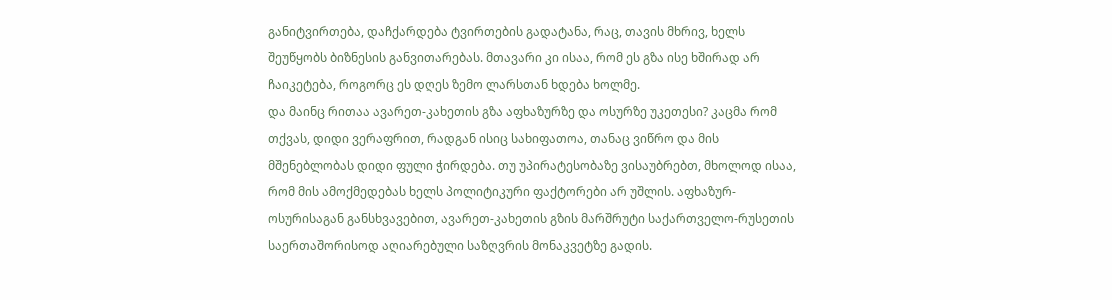განიტვირთება, დაჩქარდება ტვირთების გადატანა, რაც, თავის მხრივ, ხელს შეუწყობს ბიზნესის განვითარებას. მთავარი კი ისაა, რომ ეს გზა ისე ხშირად არ ჩაიკეტება, როგორც ეს დღეს ზემო ლარსთან ხდება ხოლმე.
და მაინც რითაა ავარეთ-კახეთის გზა აფხაზურზე და ოსურზე უკეთესი? კაცმა რომ თქვას, დიდი ვერაფრით, რადგან ისიც სახიფათოა, თანაც ვიწრო და მის მშენებლობას დიდი ფული ჭირდება. თუ უპირატესობაზე ვისაუბრებთ, მხოლოდ ისაა, რომ მის ამოქმედებას ხელს პოლიტიკური ფაქტორები არ უშლის. აფხაზურ-ოსურისაგან განსხვავებით, ავარეთ-კახეთის გზის მარშრუტი საქართველო-რუსეთის საერთაშორისოდ აღიარებული საზღვრის მონაკვეტზე გადის.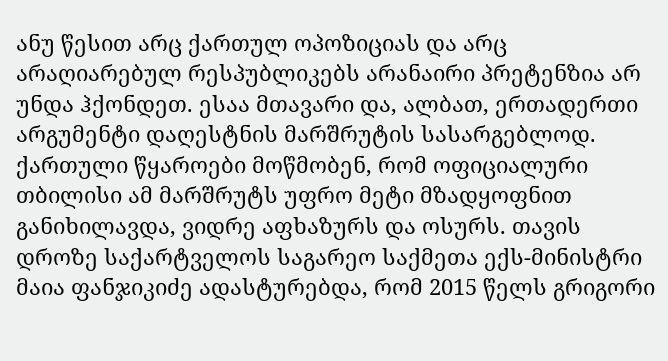ანუ წესით არც ქართულ ოპოზიციას და არც არაღიარებულ რესპუბლიკებს არანაირი პრეტენზია არ უნდა ჰქონდეთ. ესაა მთავარი და, ალბათ, ერთადერთი არგუმენტი დაღესტნის მარშრუტის სასარგებლოდ.
ქართული წყაროები მოწმობენ, რომ ოფიციალური თბილისი ამ მარშრუტს უფრო მეტი მზადყოფნით განიხილავდა, ვიდრე აფხაზურს და ოსურს. თავის დროზე საქარტველოს საგარეო საქმეთა ექს-მინისტრი მაია ფანჯიკიძე ადასტურებდა, რომ 2015 წელს გრიგორი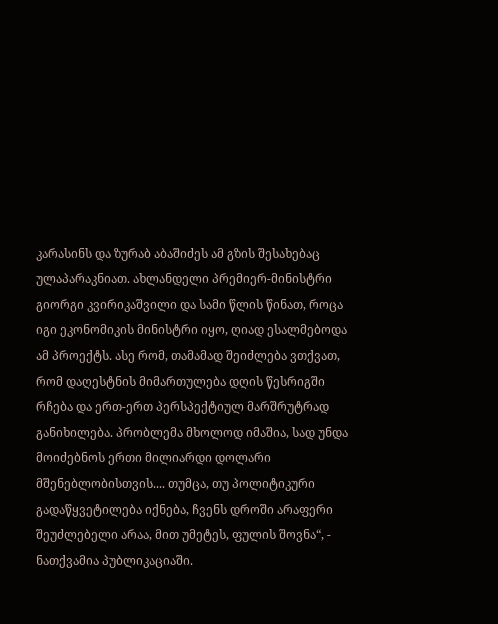კარასინს და ზურაბ აბაშიძეს ამ გზის შესახებაც ულაპარაკნიათ. ახლანდელი პრემიერ-მინისტრი გიორგი კვირიკაშვილი და სამი წლის წინათ, როცა იგი ეკონომიკის მინისტრი იყო, ღიად ესალმებოდა ამ პროექტს. ასე რომ, თამამად შეიძლება ვთქვათ, რომ დაღესტნის მიმართულება დღის წესრიგში რჩება და ერთ-ერთ პერსპექტიულ მარშრუტრად განიხილება. პრობლემა მხოლოდ იმაშია, სად უნდა მოიძებნოს ერთი მილიარდი დოლარი მშენებლობისთვის.... თუმცა, თუ პოლიტიკური გადაწყვეტილება იქნება, ჩვენს დროში არაფერი შეუძლებელი არაა, მით უმეტეს, ფულის შოვნა“, - ნათქვამია პუბლიკაციაში.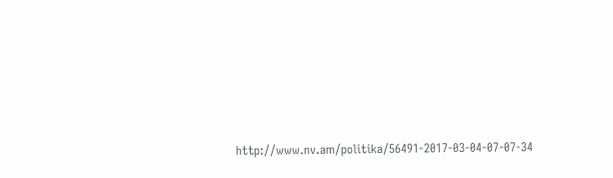http://www.nv.am/politika/56491-2017-03-04-07-07-34